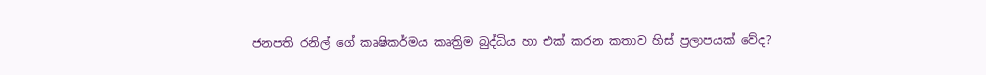ජනපති රනිල් ගේ කෘෂිකර්මය කෘත්‍රිම බුද්ධිය හා එක් කරන කතාව හිස් ප්‍රලාපයක් වේද?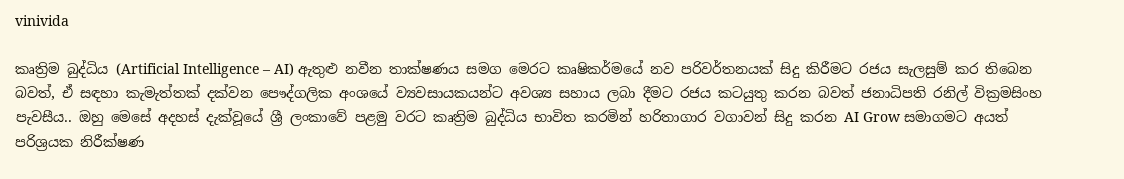vinivida

කෘත්‍රිම බුද්ධිය (Artificial Intelligence – AI) ඇතුළු නවීන තාක්ෂණය සමග මෙරට කෘෂිකර්මයේ නව පරිවර්තනයක් සිදු කිරීමට රජය සැලසුම් කර තිබෙන බවත්, ඒ සඳහා කැමැත්තක් දක්වන පෞද්ගලික අංශයේ ව්‍යවසායකයන්ට අවශ්‍ය සහාය ලබා දීමට රජය කටයුතු කරන බවත් ජනාධිපති රනිල් වික්‍රමසිංහ පැවසීය.. ඔහු මෙසේ අදහස් දැක්වූයේ ශ්‍රී ලංකාවේ පළමු වරට කෘත්‍රිම බුද්ධිය භාවිත කරමින් හරිතාගාර වගාවන් සිදු කරන AI Grow සමාගමට අයත් පරිශ්‍රයක නිරීක්ෂණ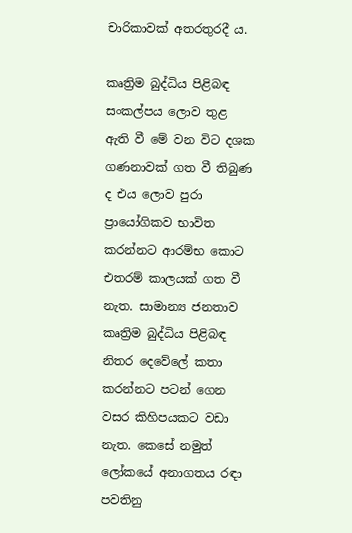චාරිකාවක් අතරතුරදී ය.

කෘත්‍රිම බුද්ධිය පිළිබඳ සංකල්පය ලොව තුළ ඇති වී මේ වන විට දශක ගණනාවක් ගත වී තිබුණ ද එය ලොව පුරා ප්‍රායෝගිකව භාවිත කරන්නට ආරම්භ කොට එතරම් කාලයක් ගත වී නැත. සාමාන්‍ය ජනතාව කෘත්‍රිම බුද්ධිය පිළිබඳ නිතර දෙවේලේ කතා කරන්නට පටන් ගෙන වසර කිහිපයකට වඩා නැත. කෙසේ නමුත් ලෝකයේ අනාගතය රඳා පවතිනු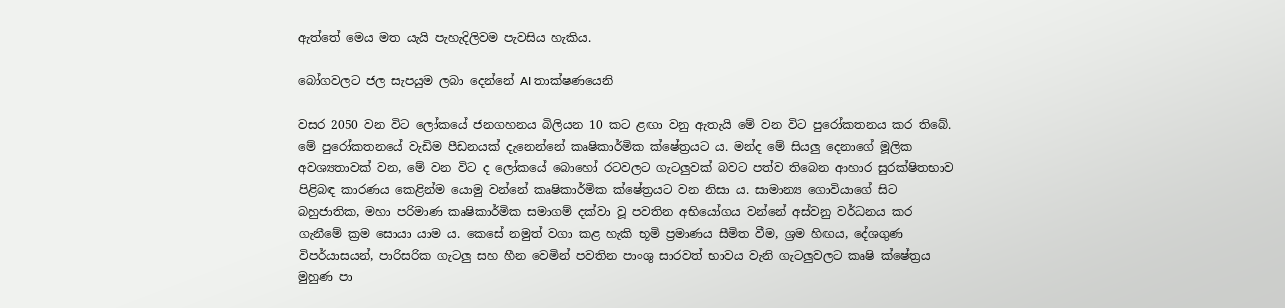ඇත්තේ මෙය මත යැයි පැහැදිලිවම පැවසිය හැකිය.

බෝගවලට ජල සැපයුම ලබා දෙන්නේ AI තාක්ෂණයෙනි

වසර 2050 වන විට ලෝකයේ ජනගහනය බිලියන 10 කට ළඟා වනු ඇතැයි මේ වන විට පුරෝකතනය කර තිබේ. මේ පුරෝකතනයේ වැඩිම පීඩනයක් දැනෙන්නේ කෘෂිකාර්මික ක්ෂේත්‍රයට ය. මන්ද මේ සියලු දෙනාගේ මූලික අවශ්‍යතාවක් වන, මේ වන විට ද ලෝකයේ බොහෝ රටවලට ගැටලුවක් බවට පත්ව තිබෙන ආහාර සුරක්ෂිතභාව පිළිබඳ කාරණය කෙළින්ම යොමු වන්නේ කෘෂිකාර්මික ක්ෂේත්‍රයට වන නිසා ය. සාමාන්‍ය ගොවියාගේ සිට බහුජාතික, මහා පරිමාණ කෘෂිකාර්මික සමාගම් දක්වා වූ පවතින අභියෝගය වන්නේ අස්වනු වර්ධනය කර ගැනීමේ ක්‍රම සොයා යාම ය. කෙසේ නමුත් වගා කළ හැකි භූමි ප්‍රමාණය සීමිත වීම, ශ්‍රම හිඟය, දේශගුණ විපර්යාසයන්, පාරිසරික ගැටලු සහ හීන වෙමින් පවතින පාංශු සාරවත් භාවය වැනි ගැටලුවලට කෘෂි ක්ෂේත්‍රය මුහුණ පා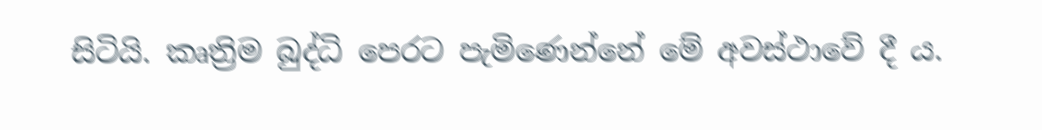සිටියි. කෘත්‍රිම බුද්ධි පෙරට පැමිණෙන්නේ මේ අවස්ථාවේ දී ය.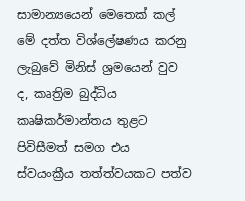සාමාන්‍යයෙන් මෙතෙක් කල් මේ දත්ත විශ්ලේෂණය කරනු ලැබුවේ මිනිස් ශ්‍රමයෙන් වුව ද, කෘත්‍රිම බුද්ධිය කෘෂිකර්මාන්තය තුළට පිවිසීමත් සමග එය ස්වයංක්‍රීය තත්ත්වයකට පත්ව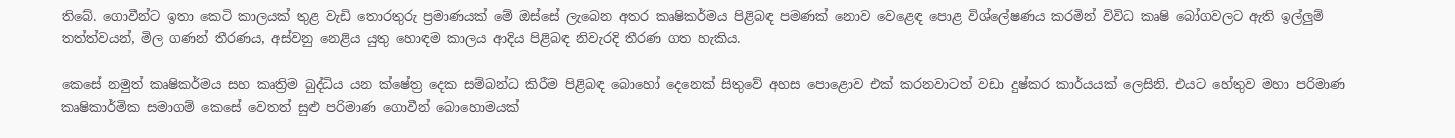තිබේ. ගොවීන්ට ඉතා කෙටි කාලයක් තුළ වැඩි තොරතුරු ප්‍රමාණයක් මේ ඔස්සේ ලැබෙන අතර කෘෂිකර්මය පිළිබඳ පමණක් නොව වෙළෙඳ පොළ විශ්ලේෂණය කරමින් විවිධ කෘෂි බෝගවලට ඇති ඉල්ලුම් තත්ත්වයන්, මිල ගණන් තීරණය, අස්වනු නෙළිය යුතු හොඳම කාලය ආදිය පිළිබඳ නිවැරදි තීරණ ගත හැකිය.

කෙසේ නමුත් කෘෂිකර්මය සහ කෘත්‍රිම බුද්ධිය යන ක්ෂේත්‍ර දෙක සම්බන්ධ කිරීම පිළිබඳ බොහෝ දෙනෙක් සිතුවේ අහස පොළොව එක් කරනවාටත් වඩා දුෂ්කර කාර්යයක් ලෙසිනි. එයට හේතුව මහා පරිමාණ කෘෂිකාර්මික සමාගම් කෙසේ වෙතත් සුළු පරිමාණ ගොවීන් බොහොමයක්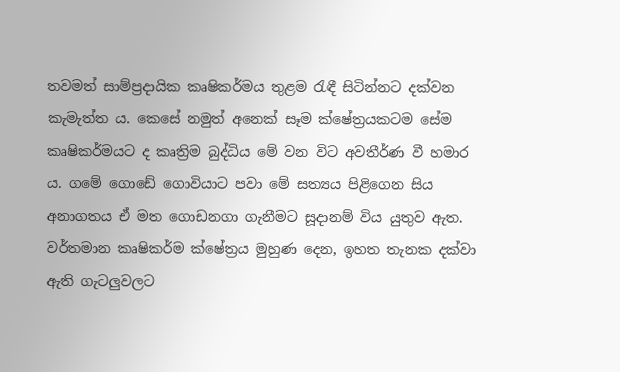තවමත් සාම්ප්‍රදායික කෘෂිකර්මය තුළම රැඳී සිටින්නට දක්වන කැමැත්ත ය. කෙසේ නමුත් අනෙක් සෑම ක්ෂේත්‍රයකටම සේම කෘෂිකර්මයට ද කෘත්‍රිම බුද්ධිය මේ වන විට අවතීර්ණ වී හමාර ය. ගමේ ගොඩේ ගොවියාට පවා මේ සත්‍යය පිළිගෙන සිය අනාගතය ඒ මත ගොඩනගා ගැනීමට සූදානම් විය යුතුව ඇත. වර්තමාන කෘෂිකර්ම ක්ෂේත්‍රය මුහුණ දෙන, ඉහත තැනක දක්වා ඇති ගැටලුවලට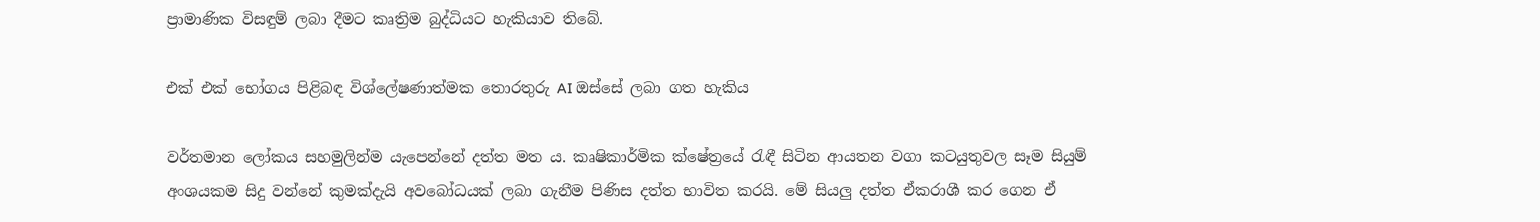ප්‍රාමාණික විසඳුම් ලබා දීමට කෘත්‍රිම බුද්ධියට හැකියාව තිබේ.

එක් එක් භෝගය පිළිබඳ විශ්ලේෂණාත්මක තොරතුරු AI ඔස්සේ ලබා ගත හැකිය

වර්තමාන ලෝකය සහමුලින්ම යැපෙන්නේ දත්ත මත ය. කෘෂිකාර්මික ක්ෂේත්‍රයේ රැඳී සිටින ආයතන වගා කටයුතුවල සෑම සියුම් අංශයකම සිදු වන්නේ කුමක්දැයි අවබෝධයක් ලබා ගැනීම පිණිස දත්ත භාවිත කරයි. මේ සියලු දත්ත ඒකරාශී කර ගෙන ඒ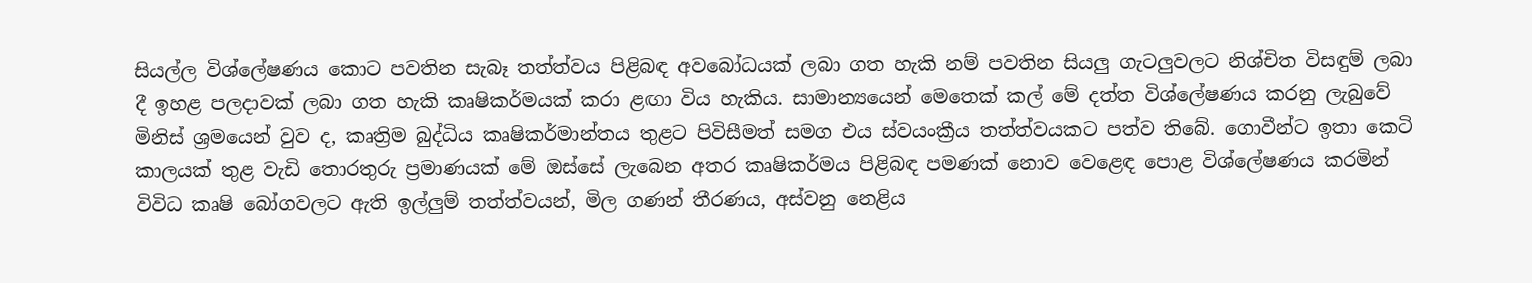සියල්ල විශ්ලේෂණය කොට පවතින සැබෑ තත්ත්වය පිළිබඳ අවබෝධයක් ලබා ගත හැකි නම් පවතින සියලු ගැටලුවලට නිශ්චිත විසඳුම් ලබා දී ඉහළ පලදාවක් ලබා ගත හැකි කෘෂිකර්මයක් කරා ළඟා විය හැකිය. සාමාන්‍යයෙන් මෙතෙක් කල් මේ දත්ත විශ්ලේෂණය කරනු ලැබුවේ මිනිස් ශ්‍රමයෙන් වුව ද, කෘත්‍රිම බුද්ධිය කෘෂිකර්මාන්තය තුළට පිවිසීමත් සමග එය ස්වයංක්‍රීය තත්ත්වයකට පත්ව තිබේ. ගොවීන්ට ඉතා කෙටි කාලයක් තුළ වැඩි තොරතුරු ප්‍රමාණයක් මේ ඔස්සේ ලැබෙන අතර කෘෂිකර්මය පිළිබඳ පමණක් නොව වෙළෙඳ පොළ විශ්ලේෂණය කරමින් විවිධ කෘෂි බෝගවලට ඇති ඉල්ලුම් තත්ත්වයන්, මිල ගණන් තීරණය, අස්වනු නෙළිය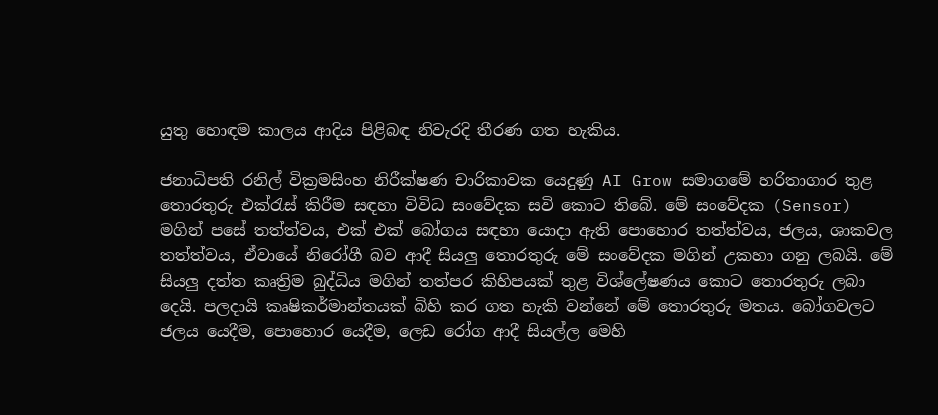යුතු හොඳම කාලය ආදිය පිළිබඳ නිවැරදි තීරණ ගත හැකිය.

ජනාධිපති රනිල් වික්‍රමසිංහ නිරීක්ෂණ චාරිකාවක යෙදුණු AI Grow සමාගමේ හරිතාගාර තුළ තොරතුරු එක්රැස් කිරීම සඳහා විවිධ සංවේදක සවි කොට තිබේ. මේ සංවේදක (Sensor) මගින් පසේ තත්ත්වය, එක් එක් බෝගය සඳහා යොදා ඇති පොහොර තත්ත්වය, ජලය, ශාකවල තත්ත්වය, ඒවායේ නිරෝගී බව ආදී සියලු තොරතුරු මේ සංවේදක මගින් උකහා ගනු ලබයි. මේ සියලු දත්ත කෘත්‍රිම බුද්ධිය මගින් තත්පර කිහිපයක් තුළ විශ්ලේෂණය කොට තොරතුරු ලබා දෙයි. පලදායි කෘෂිකර්මාන්තයක් බිහි කර ගත හැකි වන්නේ මේ තොරතුරු මතය. බෝගවලට ජලය යෙදීම, පොහොර යෙදීම, ලෙඩ රෝග ආදී සියල්ල මෙහි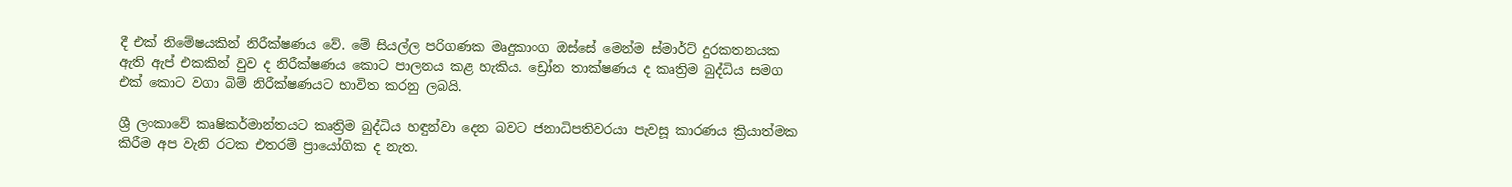දී එක් නිමේෂයකින් නිරීක්ෂණය වේ. මේ සියල්ල පරිගණක මෘදුකාංග ඔස්සේ මෙන්ම ස්මාර්ට් දුරකතනයක ඇති ඇප් එකකින් වුව ද නිරීක්ෂණය කොට පාලනය කළ හැකිය. ඩ්‍රෝන තාක්ෂණය ද කෘත්‍රිම බුද්ධිය සමග එක් කොට වගා බිම් නිරීක්ෂණයට භාවිත කරනු ලබයි.

ශ්‍රී ලංකාවේ කෘෂිකර්මාන්තයට කෘත්‍රිම බුද්ධිය හඳුන්වා දෙන බවට ජනාධිපතිවරයා පැවසූ කාරණය ක්‍රියාත්මක කිරීම අප වැනි රටක එතරම් ප්‍රායෝගික ද නැත.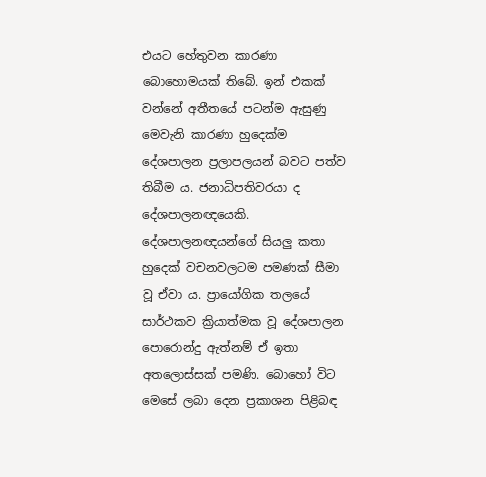එයට හේතුවන කාරණා බොහොමයක් තිබේ. ඉන් එකක් වන්නේ අතීතයේ පටන්ම ඇසුණු මෙවැනි කාරණා හුදෙක්ම දේශපාලන ප්‍රලාපලයන් බවට පත්ව තිබීම ය. ජනාධිපතිවරයා ද දේශපාලනඥයෙකි. දේශපාලනඥයන්ගේ සියලු කතා හුදෙක් වචනවලටම පමණක් සීමා වූ ඒවා ය. ප්‍රායෝගික තලයේ සාර්ථකව ක්‍රියාත්මක වූ දේශපාලන පොරොන්දු ඇත්නම් ඒ ඉතා අතලොස්සක් පමණි. බොහෝ විට මෙසේ ලබා දෙන ප්‍රකාශන පිළිබඳ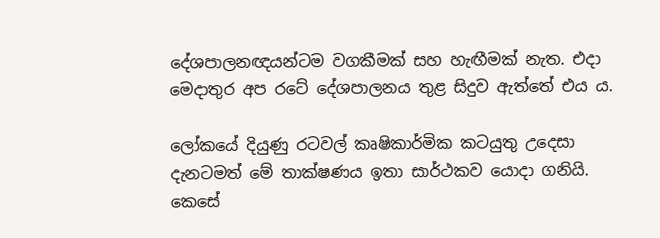දේශපාලනඥයන්ටම වගකීමක් සහ හැඟීමක් නැත. එදා මෙදාතුර අප රටේ දේශපාලනය තුළ සිදුව ඇත්තේ එය ය.

ලෝකයේ දියුණු රටවල් කෘෂිකාර්මික කටයුතු උදෙසා දැනටමත් මේ තාක්ෂණය ඉතා සාර්ථකව යොදා ගනියි. කෙසේ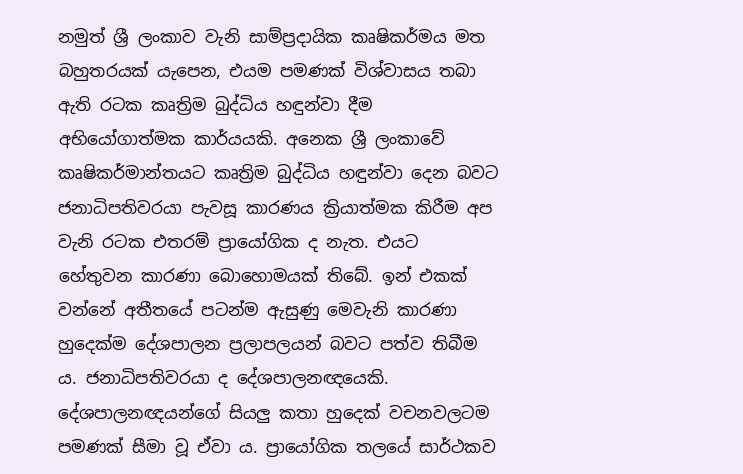නමුත් ශ්‍රී ලංකාව වැනි සාම්ප්‍රදායික කෘෂිකර්මය මත බහුතරයක් යැපෙන, එයම පමණක් විශ්වාසය තබා ඇති රටක කෘත්‍රිම බුද්ධිය හඳුන්වා දීම අභියෝගාත්මක කාර්යයකි. අනෙක ශ්‍රී ලංකාවේ කෘෂිකර්මාන්තයට කෘත්‍රිම බුද්ධිය හඳුන්වා දෙන බවට ජනාධිපතිවරයා පැවසූ කාරණය ක්‍රියාත්මක කිරීම අප වැනි රටක එතරම් ප්‍රායෝගික ද නැත. එයට හේතුවන කාරණා බොහොමයක් තිබේ. ඉන් එකක් වන්නේ අතීතයේ පටන්ම ඇසුණු මෙවැනි කාරණා හුදෙක්ම දේශපාලන ප්‍රලාපලයන් බවට පත්ව තිබීම ය. ජනාධිපතිවරයා ද දේශපාලනඥයෙකි. දේශපාලනඥයන්ගේ සියලු කතා හුදෙක් වචනවලටම පමණක් සීමා වූ ඒවා ය. ප්‍රායෝගික තලයේ සාර්ථකව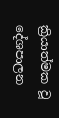ක්‍රියාත්මක වූ දේශපාලන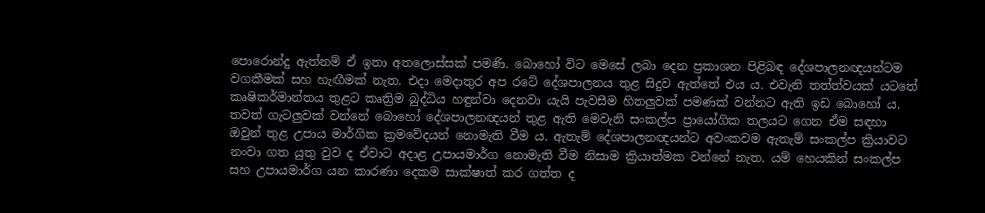පොරොන්දු ඇත්නම් ඒ ඉතා අතලොස්සක් පමණි. බොහෝ විට මෙසේ ලබා දෙන ප්‍රකාශන පිළිබඳ දේශපාලනඥයන්ටම වගකීමක් සහ හැඟීමක් නැත. එදා මෙදාතුර අප රටේ දේශපාලනය තුළ සිදුව ඇත්තේ එය ය. එවැනි තත්ත්වයක් යටතේ කෘෂිකර්මාන්තය තුළට කෘත්‍රිම බුද්ධිය හඳුන්වා දෙනවා යැයි පැවසීම හිතලුවක් පමණක් වන්නට ඇති ඉඩ බොහෝ ය. තවත් ගැටලුවක් වන්නේ බොහෝ දේශපාලනඥයන් තුළ ඇති මෙවැනි සංකල්ප ප්‍රායෝගික තලයට ගෙන ඒම සඳහා ඔවුන් තුළ උපාය මාර්ගික ක්‍රමවේදයන් නොමැති වීම ය. ඇතැම් දේශපාලනඥයන්ට අවංකවම ඇතැම් සංකල්ප ක්‍රියාවට නංවා ගත යුතු වුව ද ඒවාට අදාළ උපායමාර්ග නොමැති වීම නිසාම ක්‍රියාත්මක වන්නේ නැත. යම් හෙයකින් සංකල්ප සහ උපායමාර්ග යන කාරණා දෙකම සාක්ෂාත් කර ගත්ත ද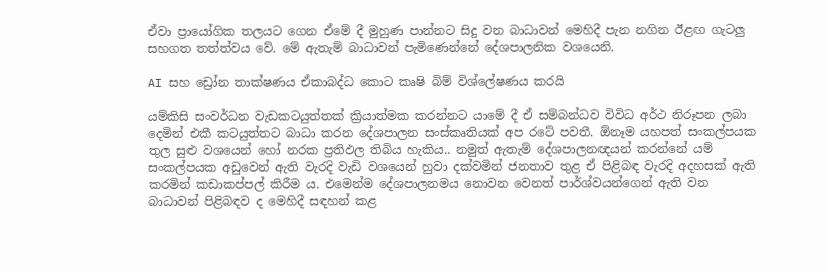ඒවා ප්‍රායෝගික තලයට ගෙන ඒමේ දී මුහුණ පාන්නට සිදු වන බාධාවන් මෙහිදී පැන නගින ඊළඟ ගැටලු සහගත තත්ත්වය වේ. මේ ඇතැම් බාධාවන් පැමිණෙන්නේ දේශපාලනික වශයෙනි.

AI සහ ඩ්‍රෝන තාක්ෂණය ඒකාබද්ධ කොට කෘෂි බිම් විශ්ලේෂණය කරයි

යම්කිසි සංවර්ධන වැඩකටයුත්තක් ක්‍රියාත්මක කරන්නට යාමේ දී ඒ සම්බන්ධව විවිධ අර්ථ නිරූපන ලබා දෙමින් එකී කටයුත්තට බාධා කරන දේශපාලන සංස්කෘතියක් අප රටේ පවතී. ඕනෑම යහපත් සංකල්පයක තුල සුළු වශයෙන් හෝ නරක ප්‍රතිඵල තිබිය හැකිය.. නමුත් ඇතැම් දේශපාලනඥයන් කරන්නේ යම් සංකල්පයක අඩුවෙන් ඇති වැරදි වැඩි වශයෙන් හුවා දක්වමින් ජනතාව තුළ ඒ පිළිබඳ වැරදි අදහසක් ඇති කරමින් කඩාකප්පල් කිරීම ය. එමෙන්ම දේශපාලනමය නොවන වෙනත් පාර්ශ්වයන්ගෙන් ඇති වන බාධාවන් පිළිබඳව ද මෙහිදී සඳහන් කළ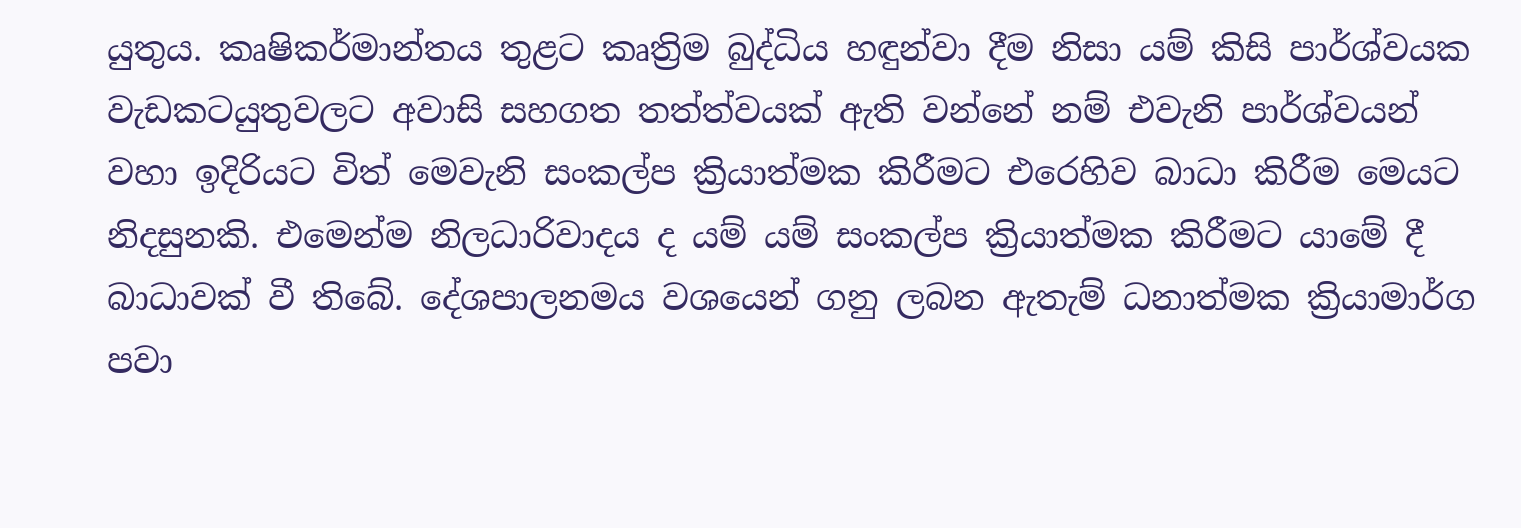යුතුය. කෘෂිකර්මාන්තය තුළට කෘත්‍රිම බුද්ධිය හඳුන්වා දීම නිසා යම් කිසි පාර්ශ්වයක වැඩකටයුතුවලට අවාසි සහගත තත්ත්වයක් ඇති වන්නේ නම් එවැනි පාර්ශ්වයන් වහා ඉදිරියට විත් මෙවැනි සංකල්ප ක්‍රියාත්මක කිරීමට එරෙහිව බාධා කිරීම මෙයට නිදසුනකි. එමෙන්ම නිලධාරිවාදය ද යම් යම් සංකල්ප ක්‍රියාත්මක කිරීමට යාමේ දී බාධාවක් වී තිබේ. දේශපාලනමය වශයෙන් ගනු ලබන ඇතැම් ධනාත්මක ක්‍රියාමාර්ග පවා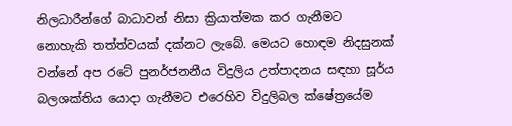නිලධාරීන්ගේ බාධාවන් නිසා ක්‍රියාත්මක කර ගැනීමට නොහැකි තත්ත්වයක් දක්නට ලැබේ. මෙයට හොඳම නිදසුනක් වන්නේ අප රටේ පුනර්ජනනීය විදුලිය උත්පාදනය සඳහා සූර්ය බලශක්තිය යොදා ගැනීමට එරෙහිව විදුලිබල ක්ෂේත්‍රයේම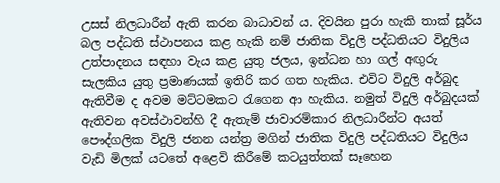උසස් නිලධාරීන් ඇති කරන බාධාවන් ය. දිවයින පුරා හැකි තාක් සූර්ය බල පද්ධති ස්ථාපනය කළ හැකි නම් ජාතික විදුලි පද්ධතියට විදුලිය උත්පාදනය සඳහා වැය කළ යුතු ජලය, ඉන්ධන හා ගල් අඟුරු සැලකිය යුතු ප්‍රමාණයක් ඉතිරි කර ගත හැකිය. එවිට විදුලි අර්බුද ඇතිවීම ද අවම මට්ටමකට රැගෙන ආ හැකිය. නමුත් විදුලි අර්බුදයක් ඇතිවන අවස්ථාවන්හි දී ඇතැම් ජාවාරම්කාර නිලධාරීන්ට අයත් පෞද්ගලික විදුලි ජනන යන්ත්‍ර මගින් ජාතික විදුලි පද්ධතියට විදුලිය වැඩි මිලක් යටතේ අළෙවි කිරීමේ කටයුත්තක් සෑහෙන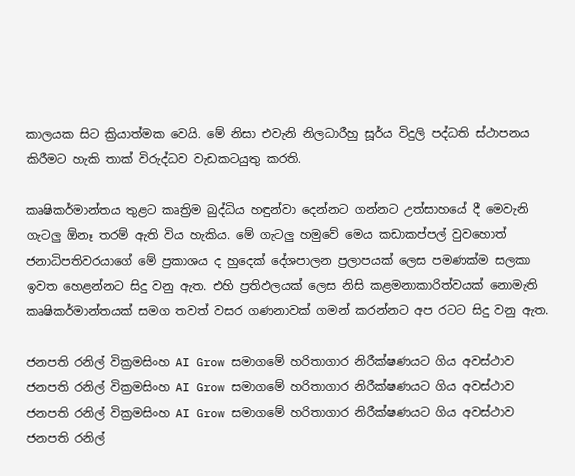කාලයක සිට ක්‍රියාත්මක වෙයි. මේ නිසා එවැනි නිලධාරීහු සූර්ය විදුලි පද්ධති ස්ථාපනය කිරීමට හැකි තාක් විරුද්ධව වැඩකටයුතු කරති.

කෘෂිකර්මාන්තය තුළට කෘත්‍රිම බුද්ධිය හඳුන්වා දෙන්නට ගන්නට උත්සාහයේ දී මෙවැනි ගැටලු ඕනෑ තරම් ඇති විය හැකිය. මේ ගැටලු හමුවේ මෙය කඩාකප්පල් වුවහොත් ජනාධිපතිවරයාගේ මේ ප්‍රකාශය ද හුදෙක් දේශපාලන ප්‍රලාපයක් ලෙස පමණක්ම සලකා ඉවත හෙළන්නට සිදු වනු ඇත. එහි ප්‍රතිඵලයක් ලෙස නිසි කළමනාකාරිත්වයක් නොමැති කෘෂිකර්මාන්තයක් සමග තවත් වසර ගණනාවක් ගමන් කරන්නට අප රටට සිදු වනු ඇත.

ජනපති රනිල් වික්‍රමසිංහ AI Grow සමාගමේ හරිතාගාර නිරීක්ෂණයට ගිය අවස්ථාව
ජනපති රනිල් වික්‍රමසිංහ AI Grow සමාගමේ හරිතාගාර නිරීක්ෂණයට ගිය අවස්ථාව
ජනපති රනිල් වික්‍රමසිංහ AI Grow සමාගමේ හරිතාගාර නිරීක්ෂණයට ගිය අවස්ථාව
ජනපති රනිල්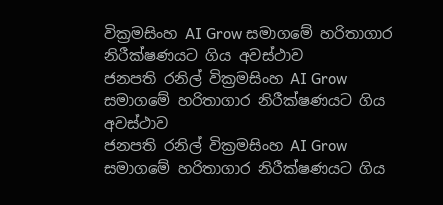වික්‍රමසිංහ AI Grow සමාගමේ හරිතාගාර නිරීක්ෂණයට ගිය අවස්ථාව
ජනපති රනිල් වික්‍රමසිංහ AI Grow සමාගමේ හරිතාගාර නිරීක්ෂණයට ගිය අවස්ථාව
ජනපති රනිල් වික්‍රමසිංහ AI Grow සමාගමේ හරිතාගාර නිරීක්ෂණයට ගිය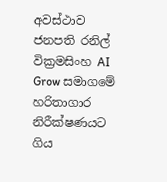අවස්ථාව
ජනපති රනිල් වික්‍රමසිංහ AI Grow සමාගමේ හරිතාගාර නිරීක්ෂණයට ගිය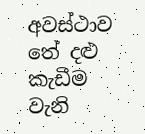අවස්ථාව
තේ දළු කැඩීම වැනි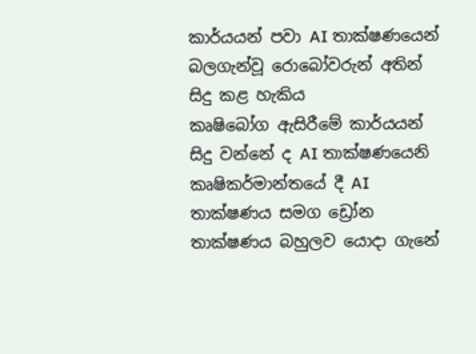කාර්යයන් පවා AI තාක්ෂණයෙන් බලගැන්වූ රොබෝවරුන් අතින් සිදු කළ හැකිය
කෘෂිබෝග ඇසිරීමේ කාර්යයන් සිදු වන්නේ ද AI තාක්ෂණයෙනි
කෘෂිකර්මාන්තයේ දී AI තාක්ෂණය සමග ඩ්‍රෝන තාක්ෂණය බහුලව යොදා ගැනේ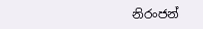නිරංජන්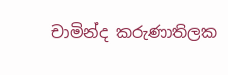චාමින්ද කරුණාතිලක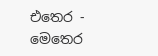එතෙර - මෙතෙර